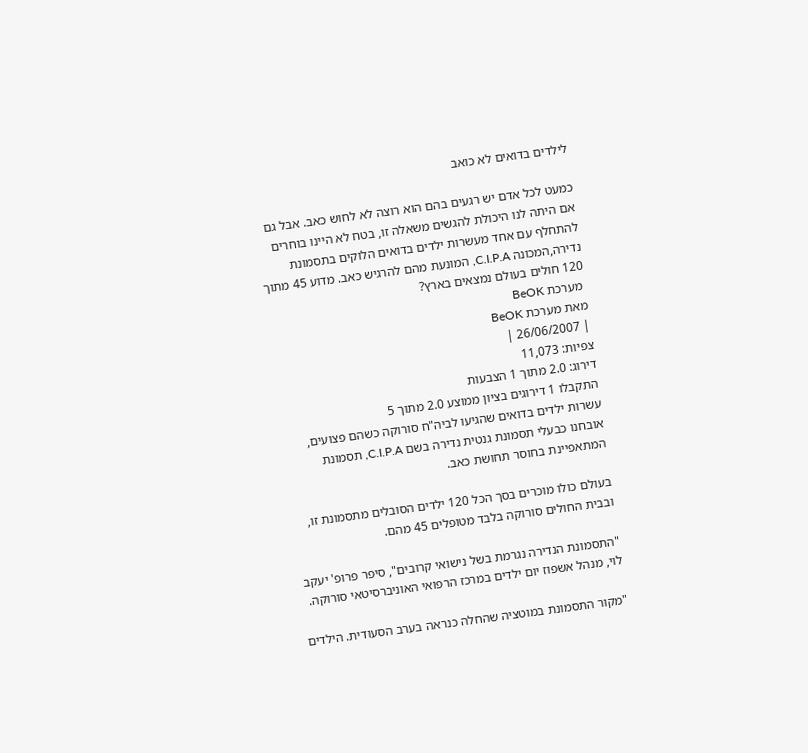לילדים בדואים לא כואב

כמעט לכל אדם יש רגעים בהם הוא רוצה לא לחוש כאב. אבל גם אם היתה לנו היכולת להגשים משאלה זו, בטח לא היינו בוחרים להתחלף עם אחד מעשרות ילדים בדואים הלוקים בתסמונת נדירה,המכונה C.I.P.A, המונעת מהם להרגיש כאב. מדוע 45 מתוך 120 חולים בעולם נמצאים בארץ?
 מערכת BeOK
מאת מערכת BeOK
| 26/06/2007 |
צפיות: 11,073
דירוג: 2.0 מתוך 1 הצבעות
התקבלו 1 דירוגים בציון ממוצע 2.0 מתוך 5
עשרות ילדים בדואים שהגיעו לביה"ח סורוקה כשהם פצועים, אובחנו כבעלי תסמונת גנטית נדירה בשם C.I.P.A, תסמונת המתאפיינת בחוסר תחושת כאב.

בעולם כולו מוכרים בסך הכל 120 ילדים הסובלים מתסמונת זו, ובבית החולים סורוקה בלבד מטופלים 45 מהם.

"התסמונת הנדירה נגרמת בשל נישואי קרובים", סיפר פרופ' יעקב לוי, מנהל אשפוז יום ילדים במרכז הרפואי האוניברסיטאי סורוקה.

"מקור התסמונת במוטציה שהחלה כנראה בערב הסעודית. הילדים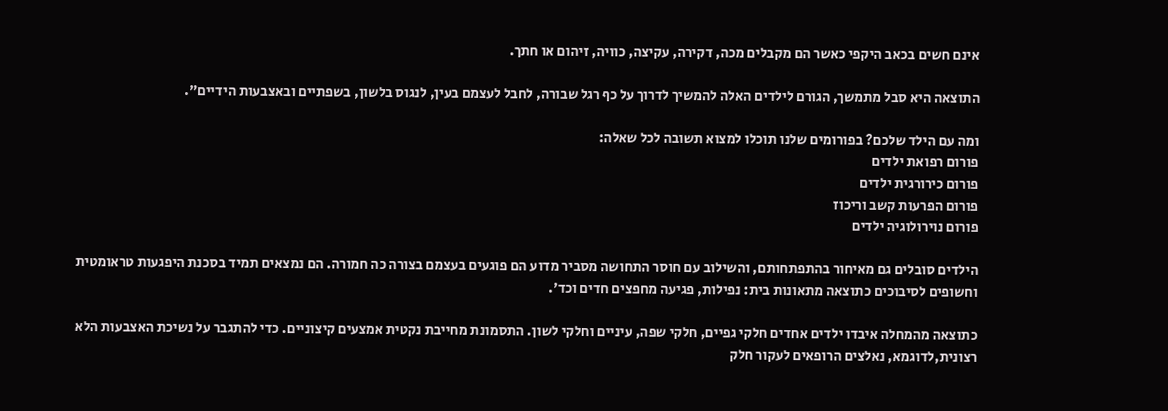אינם חשים בכאב היקפי כאשר הם מקבלים מכה, דקירה, עקיצה, כוויה, זיהום או חתך.

התוצאה היא סבל מתמשך, הגורם לילדים האלה להמשיך לדרוך על כף רגל שבורה, לחבל לעצמם בעין, לנגוס בלשון, בשפתיים ובאצבעות הידיים".

ומה עם הילד שלכם? בפורומים שלנו תוכלו למצוא תשובה לכל שאלה:
פורום רפואת ילדים
פורום כירורגית ילדים
פורום הפרעות קשב וריכוז
פורום נוירולוגיה ילדים

הילדים סובלים גם מאיחור בהתפתחותם, והשילוב עם חוסר התחושה מסביר מדוע הם פוגעים בעצמם בצורה כה חמורה. הם נמצאים תמיד בסכנת היפגעות טראומטית וחשופים לסיבוכים כתוצאה מתאונות בית: נפילות, פגיעה מחפצים חדים וכד'.

כתוצאה מהמחלה איבדו ילדים אחדים חלקי גפיים, חלקי שפה, עיניים וחלקי לשון. התסמונת מחייבת נקטית אמצעים קיצוניים. כדי להתגבר על נשיכת האצבעות הלא רצונית,לדוגמא, נאלצים הרופאים לעקור חלק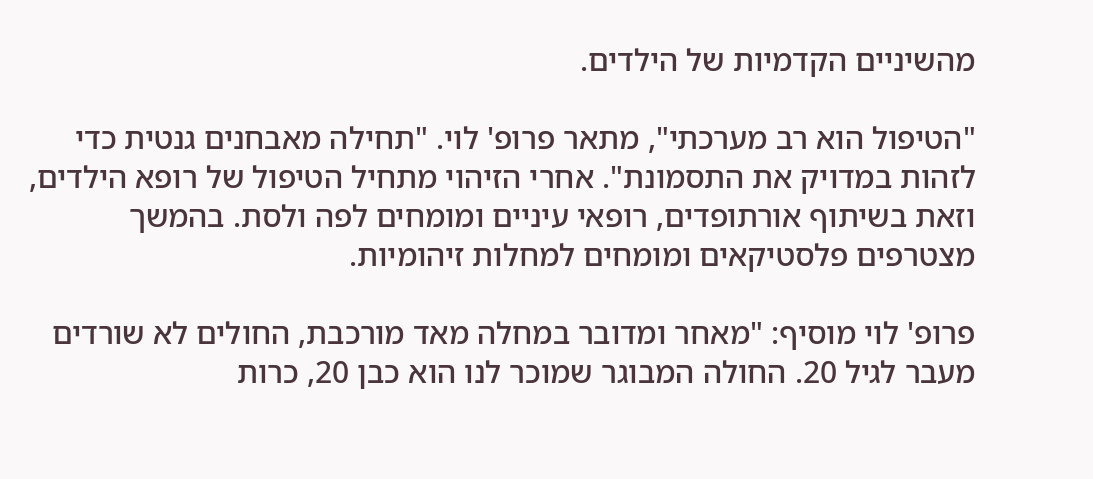מהשיניים הקדמיות של הילדים.

"הטיפול הוא רב מערכתי", מתאר פרופ' לוי. "תחילה מאבחנים גנטית כדי לזהות במדויק את התסמונת". אחרי הזיהוי מתחיל הטיפול של רופא הילדים, וזאת בשיתוף אורתופדים, רופאי עיניים ומומחים לפה ולסת. בהמשך מצטרפים פלסטיקאים ומומחים למחלות זיהומיות.

פרופ' לוי מוסיף: "מאחר ומדובר במחלה מאד מורכבת, החולים לא שורדים מעבר לגיל 20. החולה המבוגר שמוכר לנו הוא כבן 20, כרות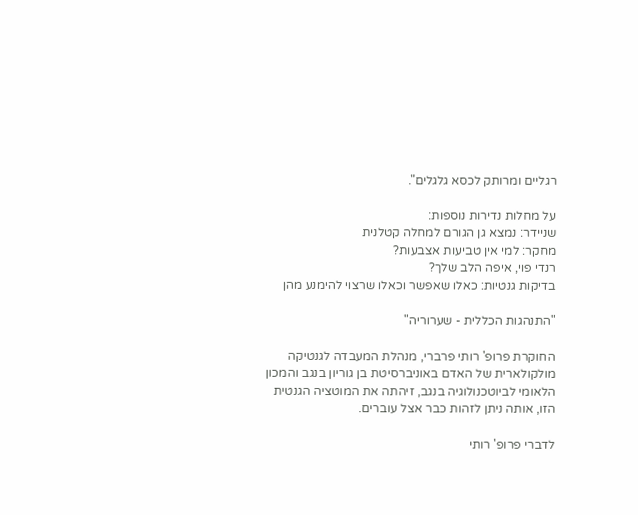רגליים ומרותק לכסא גלגלים".

על מחלות נדירות נוספות:
שניידר: נמצא גן הגורם למחלה קטלנית
מחקר: למי אין טביעות אצבעות?
רנדי פוי, איפה הלב שלך?
בדיקות גנטיות: כאלו שאפשר וכאלו שרצוי להימנע מהן

"התנהגות הכללית - שערוריה"

החוקרת פרופ' רותי פרברי, מנהלת המעבדה לגנטיקה מולקולארית של האדם באוניברסיטת בן גוריון בנגב והמכון הלאומי לביוטכנולוגיה בנגב, זיהתה את המוטציה הגנטית הזו, אותה ניתן לזהות כבר אצל עוברים.

לדברי פרופ' רותי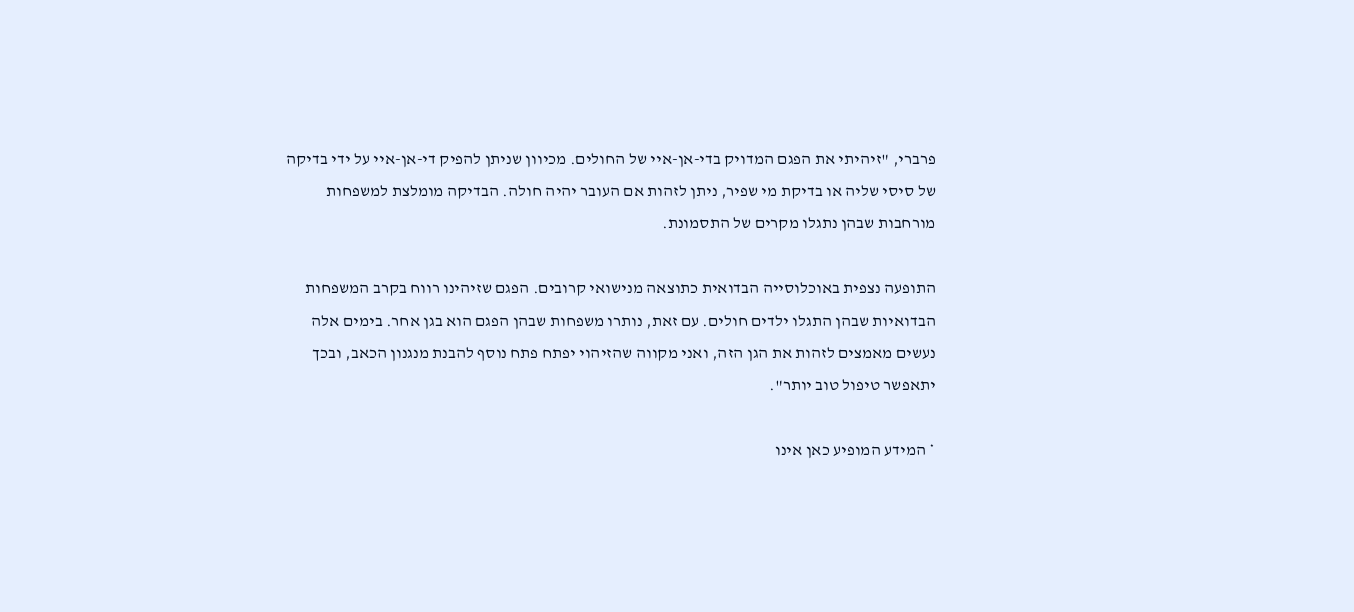פרברי, "זיהיתי את הפגם המדויק בדי-אן-איי של החולים. מכיוון שניתן להפיק די-אן-איי על ידי בדיקה של סיסי שליה או בדיקת מי שפיר, ניתן לזהות אם העובר יהיה חולה. הבדיקה מומלצת למשפחות מורחבות שבהן נתגלו מקרים של התסמונת.

התופעה נצפית באוכלוסייה הבדואית כתוצאה מנישואי קרובים. הפגם שזיהינו רווח בקרב המשפחות הבדואיות שבהן התגלו ילדים חולים. עם זאת, נותרו משפחות שבהן הפגם הוא בגן אחר. בימים אלה נעשים מאמצים לזהות את הגן הזה, ואני מקווה שהזיהוי יפתח פתח נוסף להבנת מנגנון הכאב, ובכך יתאפשר טיפול טוב יותר".

* המידע המופיע כאן אינו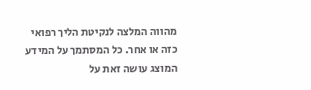מהווה המלצה לנקיטת הליך רפואי כזה או אחר. כל המסתמך על המידע המוצג עושה זאת על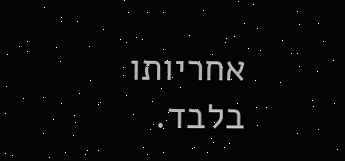אחריותו בלבד.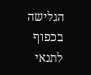הגלישה בכפוף לתנאי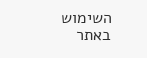השימוש באתר